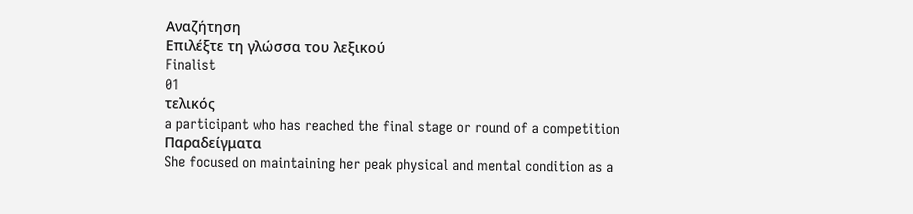Αναζήτηση
Επιλέξτε τη γλώσσα του λεξικού
Finalist
01
τελικός
a participant who has reached the final stage or round of a competition
Παραδείγματα
She focused on maintaining her peak physical and mental condition as a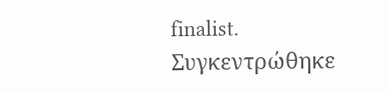finalist.
Συγκεντρώθηκε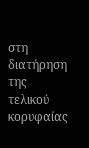στη διατήρηση της τελικού κορυφαίας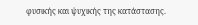φυσικής και ψυχικής της κατάστασης.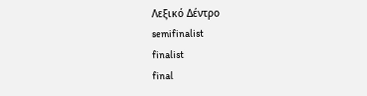Λεξικό Δέντρο
semifinalist
finalist
final